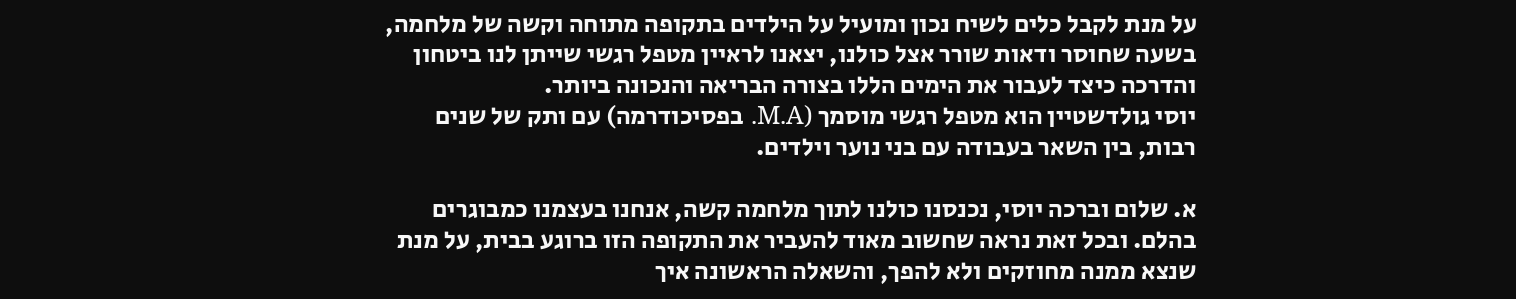על מנת לקבל כלים לשיח נכון ומועיל על הילדים בתקופה מתוחה וקשה של מלחמה, בשעה שחוסר ודאות שורר אצל כולנו, יצאנו לראיין מטפל רגשי שייתן לנו ביטחון והדרכה כיצד לעבור את הימים הללו בצורה הבריאה והנכונה ביותר.
יוסי גולדשטיין הוא מטפל רגשי מוסמך (M.A. בפסיכודרמה) עם ותק של שנים רבות, בין השאר בעבודה עם בני נוער וילדים.

א. שלום וברכה יוסי, נכנסנו כולנו לתוך מלחמה קשה, אנחנו בעצמנו כמבוגרים בהלם. ובכל זאת נראה שחשוב מאוד להעביר את התקופה הזו ברוגע בבית, על מנת שנצא ממנה מחוזקים ולא להפך, והשאלה הראשונה איך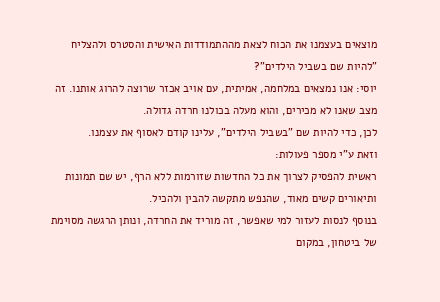מוצאים בעצמנו את הכוח לצאת מההתמודדות האישית והסטרס ולהצליח "להיות שם בשביל הילדים"?
יוסי: אנו נמצאים במלחמה, אמיתית, עם אויב אכזר שרוצה להרוג אותנו. זה מצב שאנו לא מכירים, והוא מעלה בכולנו חרדה גדולה.
לכן, כדי להיות שם "בשביל הילדים", עלינו קודם לאסוף את עצמנו.
וזאת ע"י מספר פעולות:
ראשית להפסיק לצרוך את כל החדשות שזורמות ללא הרף, יש שם תמונות ותיאורים קשים מאוד, שהנפש מתקשה להבין ולהכיל.
בנוסף לנסות לעזור למי שאפשר, זה מוריד את החרדה, ונותן הרגשה מסוימת של ביטחון, במקום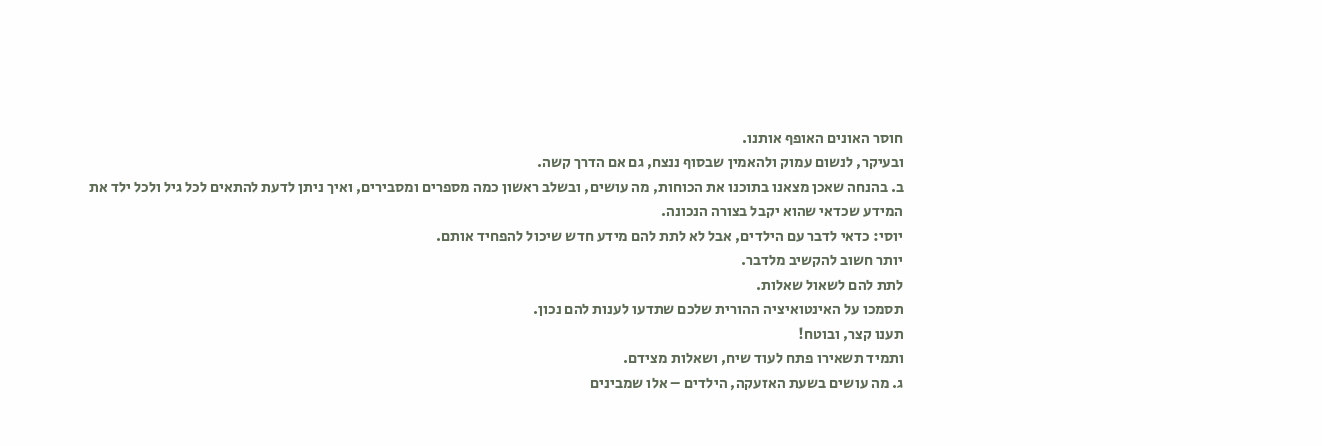חוסר האונים האופף אותנו.
ובעיקר, לנשום עמוק ולהאמין שבסוף ננצח, גם אם הדרך קשה.
ב. בהנחה שאכן מצאנו בתוכנו את הכוחות, מה עושים, ובשלב ראשון כמה מספרים ומסבירים, ואיך ניתן לדעת להתאים לכל גיל ולכל ילד את המידע שכדאי שהוא יקבל בצורה הנכונה.
יוסי: כדאי לדבר עם הילדים, אבל לא לתת להם מידע חדש שיכול להפחיד אותם.
יותר חשוב להקשיב מלדבר.
לתת להם לשאול שאלות.
תסמכו על האינטואיציה ההורית שלכם שתדעו לענות להם נכון.
תענו קצר, ובוטח!
ותמיד תשאירו פתח לעוד שיח, ושאלות מצידם.
ג. מה עושים בשעת האזעקה, הילדים – אלו שמבינים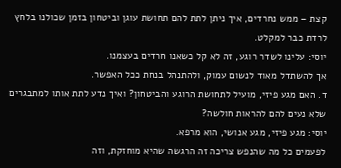קצת – ממש נחרדים, איך ניתן לתת להם תחושת עוגן וביטחון בזמן שכולנו בלחץ לרדת כבר למקלט.
יוסי: עלינו לשדר רוגע, זה לא קל כשאנו חרדים בעצמנו.
אך להשתדל מאוד לנשום עמוק, ולהתנהל בנחת ככל האפשר.
ד. האם מגע פיזי, מועיל לתחושת הרוגע והביטחון? ואיך נדע לתת אותו למתבגרים שלא נעים להם להראות חולשה?
יוסי: מגע פיזי, מגע אנושי, הוא מרפא.
לפעמים כל מה שהנפש צריכה זה הרגשה שהיא מוחזקת, וזה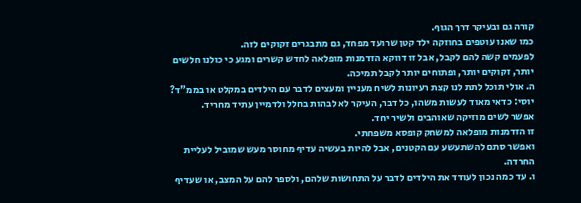קורה גם ובעיקר דרך הגוף.
כמו שאנו עוטפים בחוזקה ילד קטן שרועד מפחד, גם מתבגרים זקוקים לזה.
לפעמים קשה להם לקבל, אבל זו דווקא הזדמנות מופלאה לחדש קשרים ומגע כי כולנו חלשים יותר, זקוקים יותר, ופתוחים יותר לקבל תמיכה.
ה. אולי תוכל לתת לנו קצת רעיונות לשיח מעניין ומעצים לדבר עם הילדים במקלט או בממ"ד?
יוסי: כדאי מאוד לעשות משהו, כל דבר, העיקר לא לבהות בחלל ולדמיין עתיד מחריד.
אפשר לשים מוזיקה שאוהבים ולשיר יחד.
זו הזדמנות מופלאה למשחק קופסא משפחתי.
ואפשר סתם להשתעשע עם הקטנים, אבל להיות בעשיה עדיף מחוסר מעש שמוביל לעליית החרדה.
ו. עד כמה נכון לעודד את הילדים לדבר על התחושות שלהם, ולספר להם על המצב, או שעדיף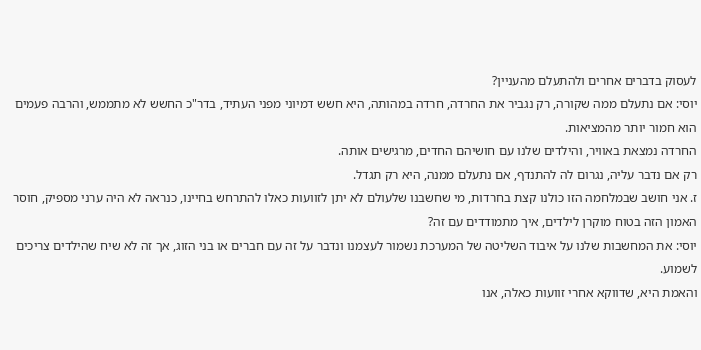לעסוק בדברים אחרים ולהתעלם מהעניין?
יוסי: אם נתעלם ממה שקורה, רק נגביר את החרדה, חרדה במהותה, היא חשש דמיוני מפני העתיד, בדר"כ החשש לא מתממש, והרבה פעמים הוא חמור יותר מהמציאות.
החרדה נמצאת באוויר, והילדים שלנו עם חושיהם החדים, מרגישים אותה.
רק אם נדבר עליה, נגרום לה להתנדף, אם נתעלם ממנה, היא רק תגדל.
ז. אני חושב שבמלחמה הזו כולנו קצת בחרדות, מי שחשבנו שלעולם לא יתן לזוועות כאלו להתרחש בחיינו, כנראה לא היה ערני מספיק, חוסר האמון הזה בטוח מוקרן לילדים, איך מתמודדים עם זה?
יוסי: את המחשבות שלנו על איבוד השליטה של המערכת נשמור לעצמנו ונדבר על זה עם חברים או בני הזוג, אך זה לא שיח שהילדים צריכים לשמוע.
והאמת היא, שדווקא אחרי זוועות כאלה, אנו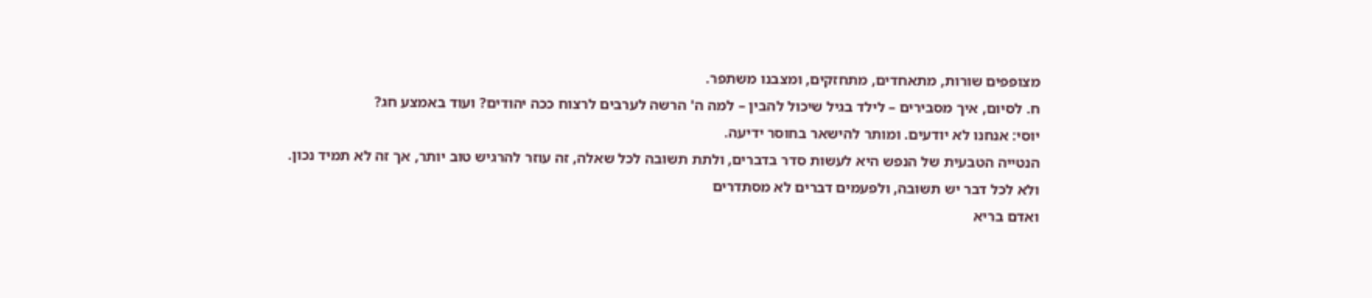מצופפים שורות, מתאחדים, מתחזקים, ומצבנו משתפר.
ח. לסיום, איך מסבירים – לילד בגיל שיכול להבין – למה ה' הרשה לערבים לרצוח ככה יהודים? ועוד באמצע חג?
יוסי: אנחנו לא יודעים. ומותר להישאר בחוסר ידיעה.
הנטייה הטבעית של הנפש היא לעשות סדר בדברים, ולתת תשובה לכל שאלה, זה עוזר להרגיש טוב יותר, אך זה לא תמיד נכון. ולא לכל דבר יש תשובה, ולפעמים דברים לא מסתדרים
ואדם בריא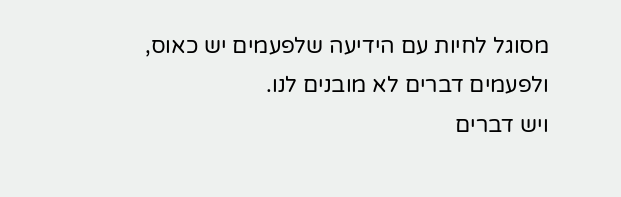מסוגל לחיות עם הידיעה שלפעמים יש כאוס, ולפעמים דברים לא מובנים לנו.
ויש דברים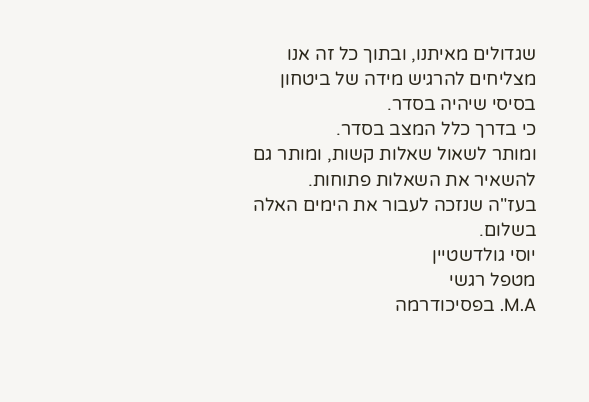שגדולים מאיתנו, ובתוך כל זה אנו מצליחים להרגיש מידה של ביטחון בסיסי שיהיה בסדר.
כי בדרך כלל המצב בסדר.
ומותר לשאול שאלות קשות, ומותר גם להשאיר את השאלות פתוחות.
בעז"ה שנזכה לעבור את הימים האלה בשלום.
יוסי גולדשטיין
מטפל רגשי
M.A. בפסיכודרמה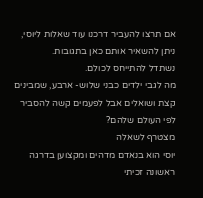אם תרצו להעביר דרכנו עוד שאלות ליוסי, ניתן להשאיר אותם כאן בתגובות.
נשתדל להתייחס לכולם.
מה לגבי ילדים כבני שלוש- ארבע, שמבינים קצת ושואלים אבל לפעמים קשה להסביר לפי העולם שלהם?
מצטרף לשאלה
יוסי הוא בנאדם מדהים ומקצוען בדרגה ראשונה זכיתי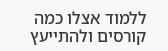ללמוד אצלו כמה קורסים ולהתייעץ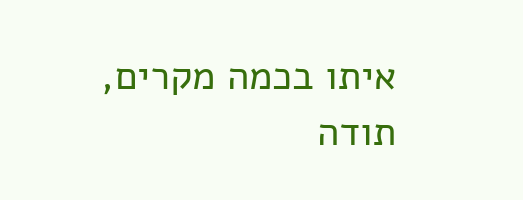איתו בכמה מקרים, תודה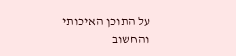על התוכן האיכותי והחשוב